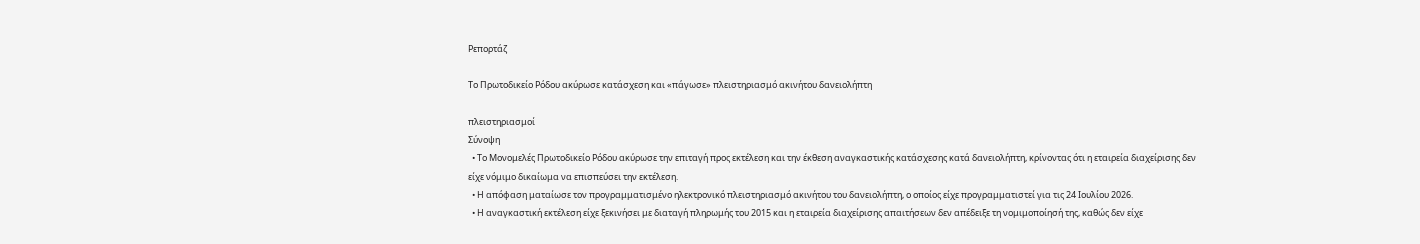Ρεπορτάζ

Το Πρωτοδικείο Ρόδου ακύρωσε κατάσχεση και «πάγωσε» πλειστηριασμό ακινήτου δανειολήπτη

πλειστηριασμοί
Σύνοψη
  • Το Μονομελές Πρωτοδικείο Ρόδου ακύρωσε την επιταγή προς εκτέλεση και την έκθεση αναγκαστικής κατάσχεσης κατά δανειολήπτη, κρίνοντας ότι η εταιρεία διαχείρισης δεν είχε νόμιμο δικαίωμα να επισπεύσει την εκτέλεση.
  • Η απόφαση ματαίωσε τον προγραμματισμένο ηλεκτρονικό πλειστηριασμό ακινήτου του δανειολήπτη, ο οποίος είχε προγραμματιστεί για τις 24 Ιουλίου 2026.
  • Η αναγκαστική εκτέλεση είχε ξεκινήσει με διαταγή πληρωμής του 2015 και η εταιρεία διαχείρισης απαιτήσεων δεν απέδειξε τη νομιμοποίησή της, καθώς δεν είχε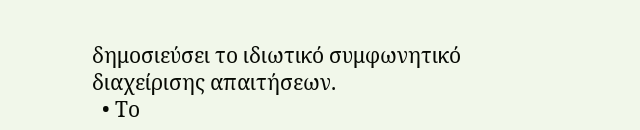δημοσιεύσει το ιδιωτικό συμφωνητικό διαχείρισης απαιτήσεων.
  • Το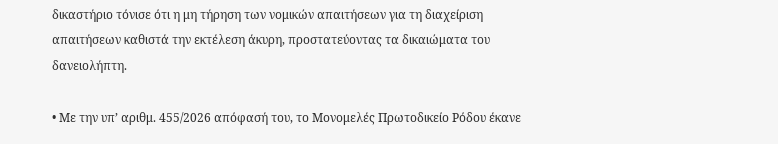δικαστήριο τόνισε ότι η μη τήρηση των νομικών απαιτήσεων για τη διαχείριση απαιτήσεων καθιστά την εκτέλεση άκυρη, προστατεύοντας τα δικαιώματα του δανειολήπτη.

• Με την υπ’ αριθμ. 455/2026 απόφασή του, το Μονομελές Πρωτοδικείο Ρόδου έκανε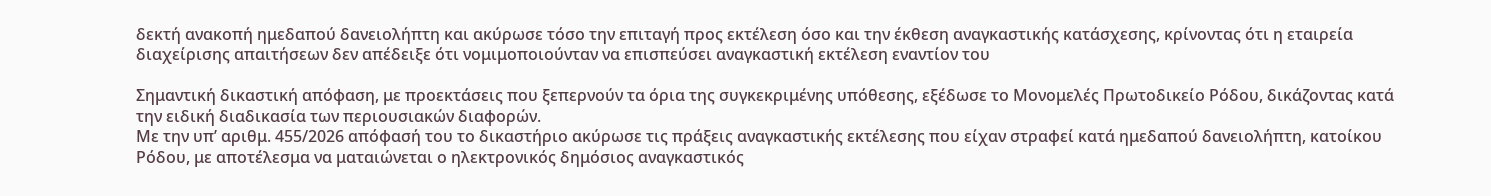δεκτή ανακοπή ημεδαπού δανειολήπτη και ακύρωσε τόσο την επιταγή προς εκτέλεση όσο και την έκθεση αναγκαστικής κατάσχεσης, κρίνοντας ότι η εταιρεία διαχείρισης απαιτήσεων δεν απέδειξε ότι νομιμοποιούνταν να επισπεύσει αναγκαστική εκτέλεση εναντίον του

Σημαντική δικαστική απόφαση, με προεκτάσεις που ξεπερνούν τα όρια της συγκεκριμένης υπόθεσης, εξέδωσε το Μονομελές Πρωτοδικείο Ρόδου, δικάζοντας κατά την ειδική διαδικασία των περιουσιακών διαφορών.
Με την υπ’ αριθμ. 455/2026 απόφασή του το δικαστήριο ακύρωσε τις πράξεις αναγκαστικής εκτέλεσης που είχαν στραφεί κατά ημεδαπού δανειολήπτη, κατοίκου Ρόδου, με αποτέλεσμα να ματαιώνεται ο ηλεκτρονικός δημόσιος αναγκαστικός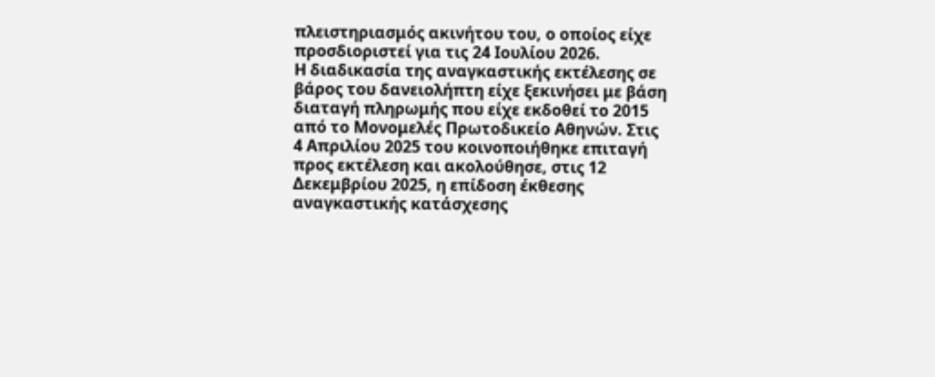πλειστηριασμός ακινήτου του, ο οποίος είχε προσδιοριστεί για τις 24 Ιουλίου 2026.
Η διαδικασία της αναγκαστικής εκτέλεσης σε βάρος του δανειολήπτη είχε ξεκινήσει με βάση διαταγή πληρωμής που είχε εκδοθεί το 2015 από το Μονομελές Πρωτοδικείο Αθηνών. Στις 4 Απριλίου 2025 του κοινοποιήθηκε επιταγή προς εκτέλεση και ακολούθησε, στις 12 Δεκεμβρίου 2025, η επίδοση έκθεσης αναγκαστικής κατάσχεσης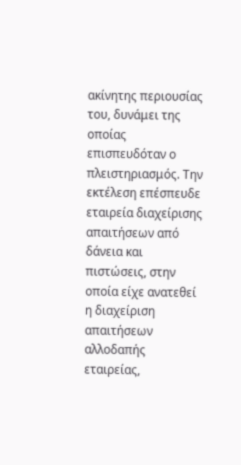ακίνητης περιουσίας του, δυνάμει της οποίας επισπευδόταν ο πλειστηριασμός. Την εκτέλεση επέσπευδε εταιρεία διαχείρισης απαιτήσεων από δάνεια και πιστώσεις, στην οποία είχε ανατεθεί η διαχείριση απαιτήσεων αλλοδαπής εταιρείας,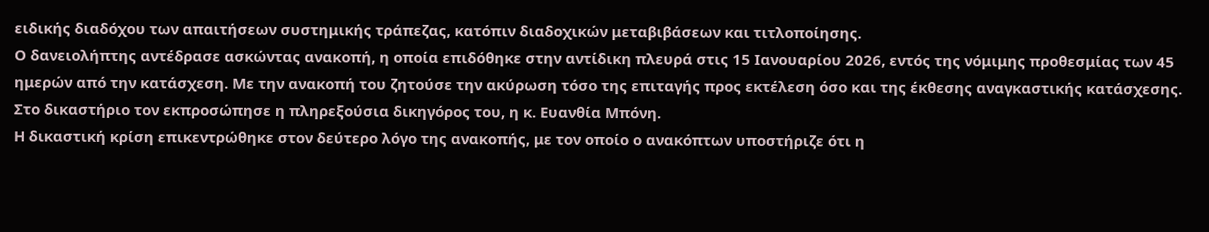ειδικής διαδόχου των απαιτήσεων συστημικής τράπεζας, κατόπιν διαδοχικών μεταβιβάσεων και τιτλοποίησης.
Ο δανειολήπτης αντέδρασε ασκώντας ανακοπή, η οποία επιδόθηκε στην αντίδικη πλευρά στις 15 Ιανουαρίου 2026, εντός της νόμιμης προθεσμίας των 45 ημερών από την κατάσχεση. Με την ανακοπή του ζητούσε την ακύρωση τόσο της επιταγής προς εκτέλεση όσο και της έκθεσης αναγκαστικής κατάσχεσης. Στο δικαστήριο τον εκπροσώπησε η πληρεξούσια δικηγόρος του, η κ. Ευανθία Μπόνη.
Η δικαστική κρίση επικεντρώθηκε στον δεύτερο λόγο της ανακοπής, με τον οποίο ο ανακόπτων υποστήριζε ότι η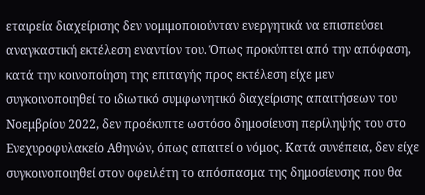εταιρεία διαχείρισης δεν νομιμοποιούνταν ενεργητικά να επισπεύσει αναγκαστική εκτέλεση εναντίον του. Όπως προκύπτει από την απόφαση, κατά την κοινοποίηση της επιταγής προς εκτέλεση είχε μεν συγκοινοποιηθεί το ιδιωτικό συμφωνητικό διαχείρισης απαιτήσεων του Νοεμβρίου 2022, δεν προέκυπτε ωστόσο δημοσίευση περίληψής του στο Ενεχυροφυλακείο Αθηνών, όπως απαιτεί ο νόμος. Κατά συνέπεια, δεν είχε συγκοινοποιηθεί στον οφειλέτη το απόσπασμα της δημοσίευσης που θα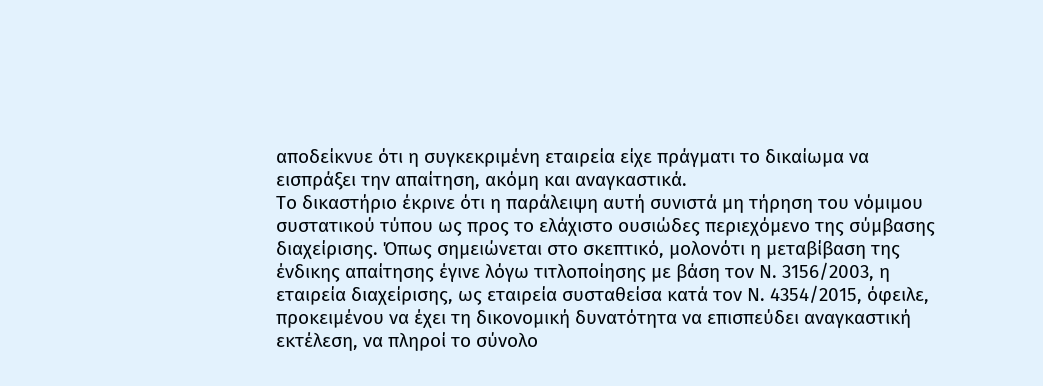αποδείκνυε ότι η συγκεκριμένη εταιρεία είχε πράγματι το δικαίωμα να εισπράξει την απαίτηση, ακόμη και αναγκαστικά.
Το δικαστήριο έκρινε ότι η παράλειψη αυτή συνιστά μη τήρηση του νόμιμου συστατικού τύπου ως προς το ελάχιστο ουσιώδες περιεχόμενο της σύμβασης διαχείρισης. Όπως σημειώνεται στο σκεπτικό, μολονότι η μεταβίβαση της ένδικης απαίτησης έγινε λόγω τιτλοποίησης με βάση τον Ν. 3156/2003, η εταιρεία διαχείρισης, ως εταιρεία συσταθείσα κατά τον Ν. 4354/2015, όφειλε, προκειμένου να έχει τη δικονομική δυνατότητα να επισπεύδει αναγκαστική εκτέλεση, να πληροί το σύνολο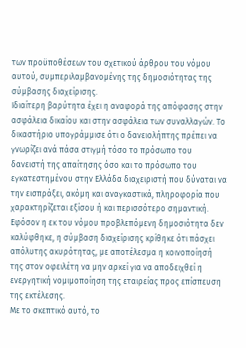των προϋποθέσεων του σχετικού άρθρου του νόμου αυτού, συμπεριλαμβανομένης της δημοσιότητας της σύμβασης διαχείρισης.
Ιδιαίτερη βαρύτητα έχει η αναφορά της απόφασης στην ασφάλεια δικαίου και στην ασφάλεια των συναλλαγών. Το δικαστήριο υπογράμμισε ότι ο δανειολήπτης πρέπει να γνωρίζει ανά πάσα στιγμή τόσο το πρόσωπο του δανειστή της απαίτησης όσο και το πρόσωπο του εγκατεστημένου στην Ελλάδα διαχειριστή που δύναται να την εισπράξει, ακόμη και αναγκαστικά, πληροφορία που χαρακτηρίζεται εξίσου ή και περισσότερο σημαντική. Εφόσον η εκ του νόμου προβλεπόμενη δημοσιότητα δεν καλύφθηκε, η σύμβαση διαχείρισης κρίθηκε ότι πάσχει απόλυτης ακυρότητας, με αποτέλεσμα η κοινοποίησή της στον οφειλέτη να μην αρκεί για να αποδειχθεί η ενεργητική νομιμοποίηση της εταιρείας προς επίσπευση της εκτέλεσης.
Με το σκεπτικό αυτό, το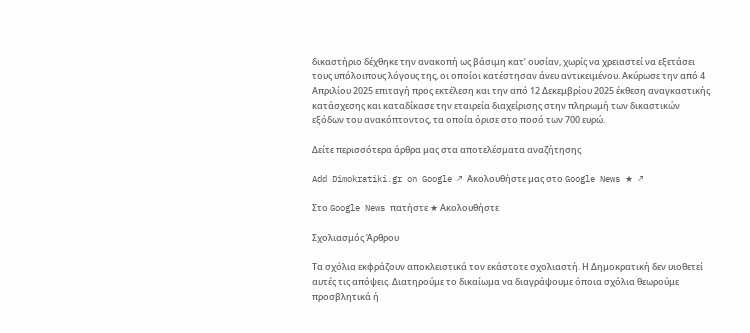δικαστήριο δέχθηκε την ανακοπή ως βάσιμη κατ’ ουσίαν, χωρίς να χρειαστεί να εξετάσει τους υπόλοιπους λόγους της, οι οποίοι κατέστησαν άνευ αντικειμένου. Ακύρωσε την από 4 Απριλίου 2025 επιταγή προς εκτέλεση και την από 12 Δεκεμβρίου 2025 έκθεση αναγκαστικής κατάσχεσης και καταδίκασε την εταιρεία διαχείρισης στην πληρωμή των δικαστικών εξόδων του ανακόπτοντος, τα οποία όρισε στο ποσό των 700 ευρώ.

Δείτε περισσότερα άρθρα μας στα αποτελέσματα αναζήτησης

Add Dimokratiki.gr on Google ↗ Ακολουθήστε μας στο Google News ★ ↗

Στο Google News πατήστε ★ Ακολουθήστε

Σχολιασμός Άρθρου

Τα σχόλια εκφράζουν αποκλειστικά τον εκάστοτε σχολιαστή. Η Δημοκρατική δεν υιοθετεί αυτές τις απόψεις. Διατηρούμε το δικαίωμα να διαγράψουμε όποια σχόλια θεωρούμε προσβλητικά ή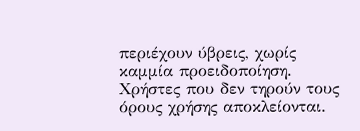περιέχουν ύβρεις, χωρίς καμμία προειδοποίηση. Χρήστες που δεν τηρούν τους όρους χρήσης αποκλείονται.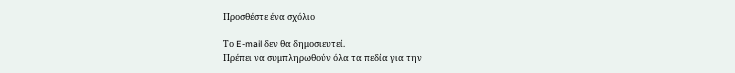Προσθέστε ένα σχόλιο

Το E-mail δεν θα δημοσιευτεί.
Πρέπει να συμπληρωθούν όλα τα πεδία για την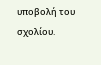υποβολή του σχολίου.